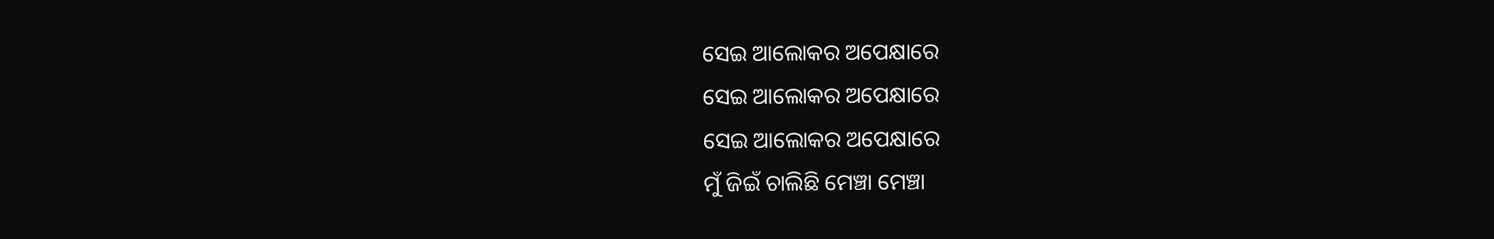ସେଇ ଆଲୋକର ଅପେକ୍ଷାରେ
ସେଇ ଆଲୋକର ଅପେକ୍ଷାରେ
ସେଇ ଆଲୋକର ଅପେକ୍ଷାରେ
ମୁଁ ଜିଇଁ ଚାଲିଛି ମେଞ୍ଚା ମେଞ୍ଚା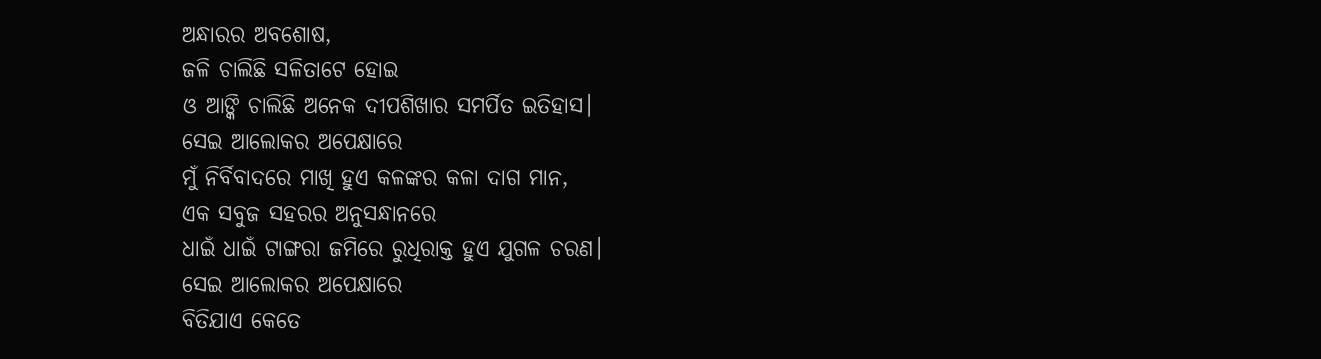ଅନ୍ଧାରର ଅବଶୋଷ,
ଜଳି ଚାଲିଛି ସଳିତାଟେ ହୋଇ
ଓ ଆଙ୍କି ଚାଲିଛି ଅନେକ ଦୀପଶିଖାର ସମର୍ପିତ ଇତିହାସ।
ସେଇ ଆଲୋକର ଅପେକ୍ଷାରେ
ମୁଁ ନିର୍ବିବାଦରେ ମାଖି ହୁଏ କଳଙ୍କର କଳା ଦାଗ ମାନ,
ଏକ ସବୁଜ ସହରର ଅନୁସନ୍ଧାନରେ
ଧାଇଁ ଧାଇଁ ଟାଙ୍ଗରା ଜମିରେ ରୁଧିରାକ୍ତ ହୁଏ ଯୁଗଳ ଚରଣ।
ସେଇ ଆଲୋକର ଅପେକ୍ଷାରେ
ବିତିଯାଏ କେତେ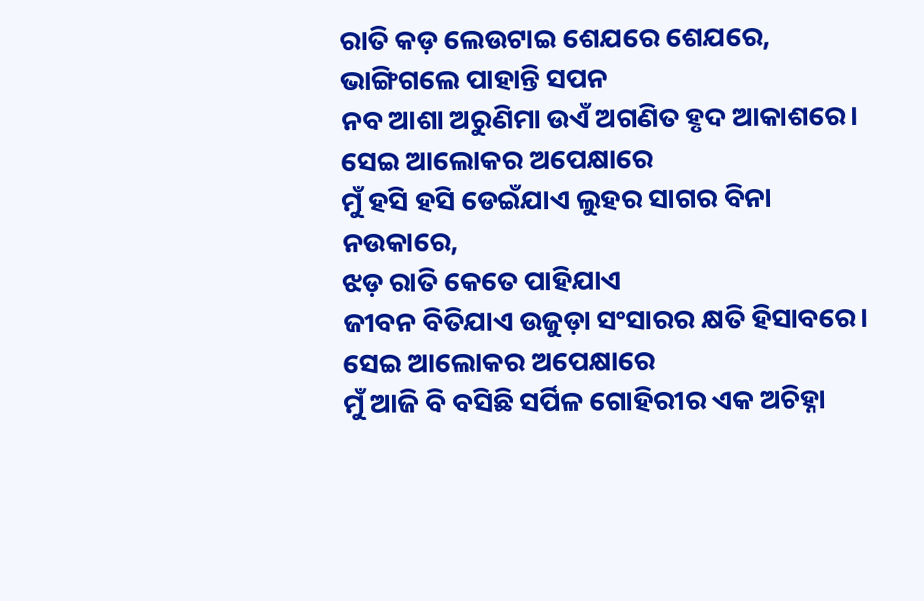ରାତି କଡ଼ ଲେଉଟାଇ ଶେଯରେ ଶେଯରେ,
ଭାଙ୍ଗିଗଲେ ପାହାନ୍ତି ସପନ
ନବ ଆଶା ଅରୁଣିମା ଉଏଁ ଅଗଣିତ ହୃଦ ଆକାଶରେ।
ସେଇ ଆଲୋକର ଅପେକ୍ଷାରେ
ମୁଁ ହସି ହସି ଡେଇଁଯାଏ ଲୁହର ସାଗର ବିନା ନଉକାରେ,
ଝଡ଼ ରାତି କେତେ ପାହିଯାଏ
ଜୀବନ ବିତିଯାଏ ଉଜୁଡ଼ା ସଂସାରର କ୍ଷତି ହିସାବରେ।
ସେଇ ଆଲୋକର ଅପେକ୍ଷାରେ
ମୁଁ ଆଜି ବି ବସିଛି ସର୍ପିଳ ଗୋହିରୀର ଏକ ଅଚିହ୍ନା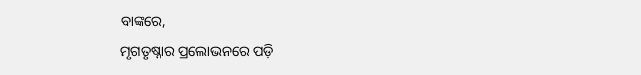ବାଙ୍କରେ,
ମୃଗତୃଷ୍ନାର ପ୍ରଲୋଭନରେ ପଡ଼ି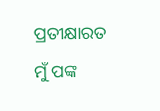ପ୍ରତୀକ୍ଷାରତ ମୁଁ ପଙ୍କ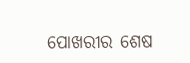ପୋଖରୀର ଶେଷ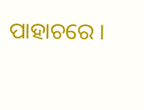ପାହାଚରେ ।